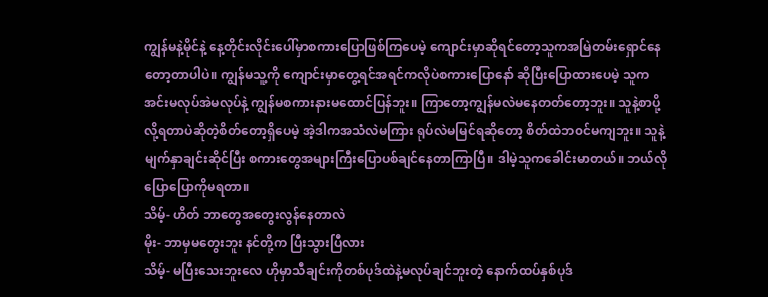ကျွန်မနဲ့မိုင်နဲ့ နေ့တိုင်းလိုင်းပေါ်မှာစကားပြောဖြစ်ကြပေမဲ့ ကျောင်းမှာဆိုရင်တော့သူကအမြဲတမ်းရှောင်နေတော့တာပါပဲ။ ကျွန်မသူ့ကို ကျောင်းမှာတွေ့ရင်အရင်ကလိုပဲစကားပြောနော် ဆိုပြီးပြောထားပေမဲ့ သူကအင်းမလုပ်အဲမလုပ်နဲ့ ကျွန်မစကားနားမထောင်ပြန်ဘူး။ ကြာတော့ကျွန်မလဲမနေတတ်တော့ဘူး။ သူနဲ့စာပို့လို့ရတာပဲဆိုတဲ့စိတ်တော့ရှိပေမဲ့ အဲ့ဒါကအသံလဲမကြား ရုပ်လဲမမြင်ရဆိုတော့ စိတ်ထဲဘ၀င်မကျဘူး။ သူနဲ့မျက်နှာချင်းဆိုင်ပြီး စကားတွေအများကြီးပြောပစ်ချင်နေတာကြာပြီ။ ဒါမဲ့သူကခေါင်းမာတယ်။ ဘယ်လိုပြောပြောကိုမရတာ။
သိမ့်- ဟိတ် ဘာတွေအတွေးလွန်နေတာလဲ
မိုး- ဘာမှမတွေးဘူး နင်တို့က ပြီးသွားပြီလား
သိမ့်- မပြီးသေးဘူးလေ ဟိုမှာသီချင်းကိုတစ်ပုဒ်ထဲနဲ့မလုပ်ချင်ဘူးတဲ့ နောက်ထပ်နှစ်ပုဒ်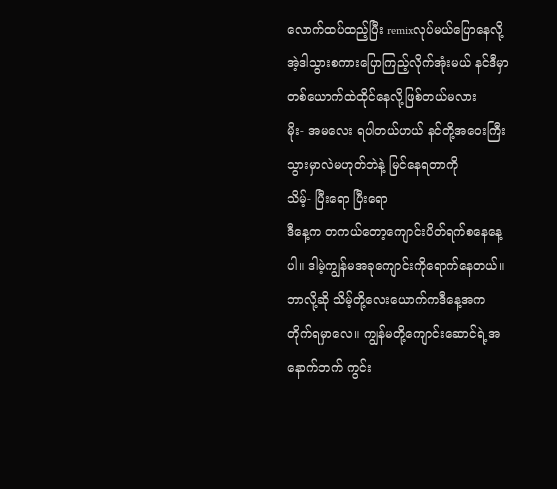လောက်ထပ်ထည့်ပြီး remixလုပ်မယ်ပြောနေလို့ အဲ့ဒါသွားစကားပြောကြည့်လိုက်အုံးမယ် နင်ဒီမှာတစ်ယောက်ထဲထိုင်နေလို့ဖြစ်တယ်မလား
မိုး- အမလေး ရပါတယ်ဟယ် နင်တို့အဝေးကြီးသွားမှာလဲမဟုတ်ဘဲနဲ့ မြင်နေရတာကို
သိမ့်- ပြီးရော ပြီးရော
ဒီနေ့က တကယ်တော့ကျောင်းပိတ်ရက်စနေနေ့ပါ။ ဒါမဲ့ကျွန်မအခုကျောင်းကိုရောက်နေတယ်။ ဘာလို့ဆို သိမ့်တို့လေးယောက်ကဒီနေ့အကတိုက်ရမှာလေ။ ကျွန်မတို့ကျောင်းဆောင်ရဲ့အနောက်ဘက် ကွင်း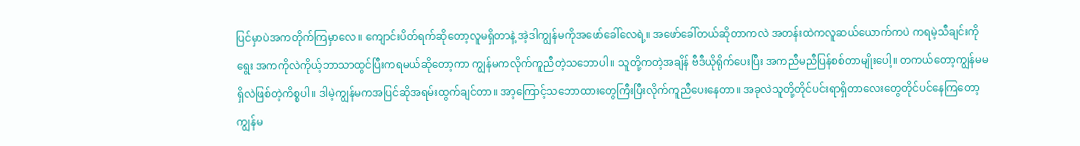ပြင်မှာပဲအကတိုက်ကြမှာလေ။ ကျောင်းပိတ်ရက်ဆိုတော့လူမရှိတာနဲ့ အဲ့ဒါကျွန်မကိုအဖော်ခေါ်လေရဲ့။ အဖော်ခေါ်တယ်ဆိုတာကလဲ အတန်းထဲကလူဆယ်ယောက်ကပဲ ကရမဲ့သီချင်းကိုရွေး အကကိုလဲကိုယ့်ဘာသာထွင်ပြီးကရမယ်ဆိုတော့ကာ ကျွန်မကလိုက်ကူညီတဲ့သဘောပါ။ သူတို့ကတဲ့အချိန် ဗီဒီယိုရိုက်ပေးပြီး အကညီမညီပြန်စစ်တာမျိုးပေါ့။ တကယ်တော့ကျွန်မမရှိလဲဖြစ်တဲ့ကိစ္စပါ။ ဒါမဲ့ကျွန်မကအပြင်ဆိုအရမ်းထွက်ချင်တာ။ အာ့ကြောင့်သဘောထားတွေကြီးပြီးလိုက်ကူညီပေးနေတာ။ အခုလဲသူတို့တိုင်ပင်းရာရှိတာလေးတွေတိုင်ပင်နေကြတော့ ကျွန်မ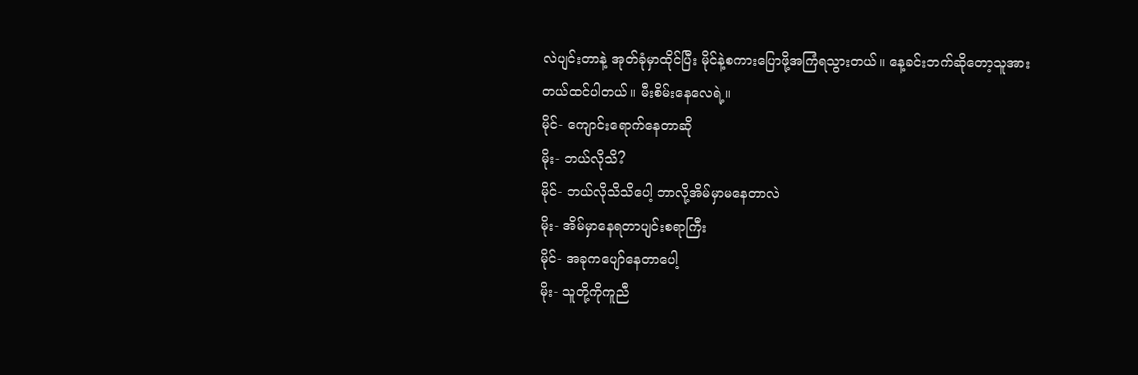လဲပျင်းတာနဲ့ အုတ်ခုံမှာထိုင်ပြီး မိုင်နဲ့စကားပြောဖို့အကြံရသွားတယ်။ နေ့ခင်းဘက်ဆိုတော့သူအားတယ်ထင်ပါတယ်။ မီးစိမ်းနေလေရဲ့။
မိုင်- ကျောင်းရောက်နေတာဆို
မိုး- ဘယ်လိုသိ?
မိုင်- ဘယ်လိုသိသိပေါ့ ဘာလို့အိမ်မှာမနေတာလဲ
မိုး- အိမ်မှာနေရတာပျင်းစရာကြီး
မိုင်- အခုကပျော်နေတာပေါ့
မိုး- သူတို့ကိုကူညီ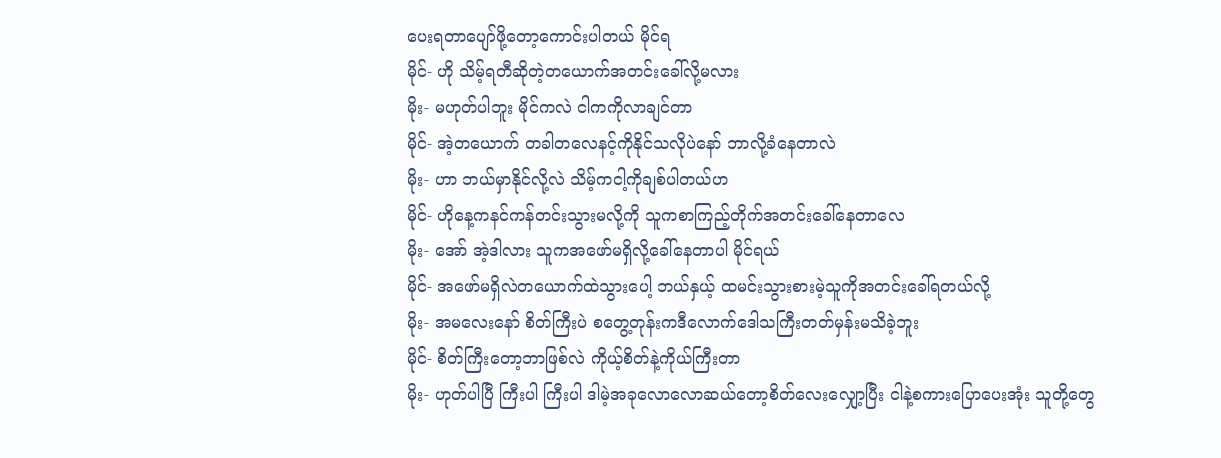ပေးရတာပျော်ဖို့တော့ကောင်းပါတယ် မိုင်ရ
မိုင်- ဟို သိမ့်ရတီဆိုတဲ့တယောက်အတင်းခေါ်လို့မလား
မိုး- မဟုတ်ပါဘူး မိုင်ကလဲ ငါကကိုလာချင်တာ
မိုင်- အဲ့တယောက် တခါတလေနင့်ကိုနိုင်သလိုပဲနော် ဘာလို့ခံနေတာလဲ
မိုး- ဟာ ဘယ်မှာနိုင်လို့လဲ သိမ့်ကငါ့ကိုချစ်ပါတယ်ဟ
မိုင်- ဟိုနေ့ကနင်ကန်တင်းသွားမလို့ကို သူကစာကြည့်တိုက်အတင်းခေါ်နေတာလေ
မိုး- အော် အဲ့ဒါလား သူကအဖော်မရှိလို့ခေါ်နေတာပါ မိုင်ရယ်
မိုင်- အဖော်မရှိလဲတယောက်ထဲသွားပေါ့ ဘယ်နှယ့် ထမင်းသွားစားမဲ့သူကိုအတင်းခေါ်ရတယ်လို့
မိုး- အမလေးနော် စိတ်ကြီးပဲ စတွေ့တုန်းကဒီလောက်ဒေါသကြီးတတ်မှန်းမသိခဲ့ဘူး
မိုင်- စိတ်ကြီးတော့ဘာဖြစ်လဲ ကိုယ့်စိတ်နဲ့ကိုယ်ကြီးတာ
မိုး- ဟုတ်ပါပြီ ကြီးပါ ကြီးပါ ဒါမဲ့အခုလောလောဆယ်တော့စိတ်လေးလျှော့ပြီး ငါနဲ့စကားပြောပေးအုံး သူတို့တွေ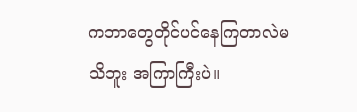ကဘာတွေတိုင်ပင်နေကြတာလဲမသိဘူး အကြာကြီးပဲ။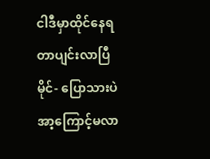ငါဒီမှာထိုင်နေရတာပျင်းလာပြီ
မိုင်- ပြောသားပဲ အာ့ကြောင့်မလာ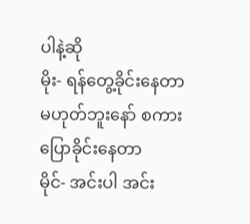ပါနဲ့ဆို
မိုး- ရန်တွေ့ခိုင်းနေတာမဟုတ်ဘူးနော် စကားပြောခိုင်းနေတာ
မိုင်- အင်းပါ အင်း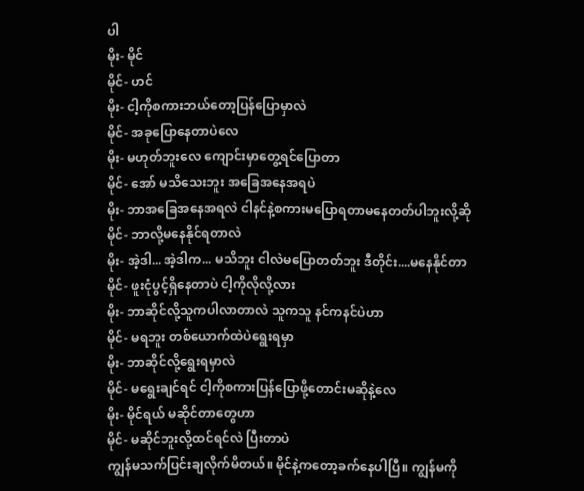ပါ
မိုး- မိုင်
မိုင်- ဟင်
မိုး- ငါ့ကိုစကားဘယ်တော့ပြန်ပြောမှာလဲ
မိုင်- အခုပြောနေတာပဲလေ
မိုး- မဟုတ်ဘူးလေ ကျောင်းမှာတွေ့ရင်ပြောတာ
မိုင်- အော် မသိသေးဘူး အခြေအနေအရပဲ
မိုး- ဘာအခြေအနေအရလဲ ငါနင်နဲ့စကားမပြောရတာမနေတတ်ပါဘူးလို့ဆို
မိုင်- ဘာလို့မနေနိုင်ရတာလဲ
မိုး- အဲ့ဒါ... အဲ့ဒါက... မသိဘူး ငါလဲမပြောတတ်ဘူး ဒီတိုင်း....မနေနိုင်တာ
မိုင်- ဖူးငုံပွင့်ရှိနေတာပဲ ငါ့ကိုလိုလို့လား
မိုး- ဘာဆိုင်လို့သူကပါလာတာလဲ သူကသူ နင်ကနင်ပဲဟာ
မိုင်- မရဘူး တစ်ယောက်ထဲပဲရွေးရမှာ
မိုး- ဘာဆိုင်လို့ရွေးရမှာလဲ
မိုင်- မရွေးချင်ရင် ငါ့ကိုစကားပြန်ပြောဖို့တောင်းမဆိုနဲ့လေ
မိုး- မိုင်ရယ် မဆိုင်တာတွေဟာ
မိုင်- မဆိုင်ဘူးလို့ထင်ရင်လဲ ပြီးတာပဲ
ကျွန်မသက်ပြင်းချလိုက်မိတယ်။ မိုင်နဲ့ကတော့ခက်နေပါပြီ။ ကျွန်မကို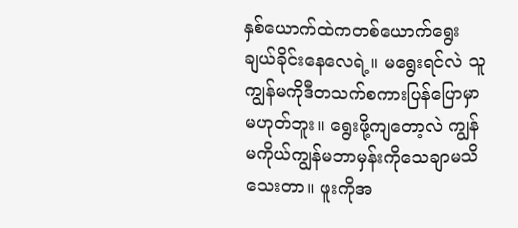နှစ်ယောက်ထဲကတစ်ယောက်ရွေးချယ်ခိုင်းနေလေရဲ့။ မရွေးရင်လဲ သူကျွန်မကိုဒီတသက်စကားပြန်ပြောမှာမဟုတ်ဘူး။ ရွေးဖို့ကျတော့လဲ ကျွန်မကိုယ်ကျွန်မဘာမှန်းကိုသေချာမသိသေးတာ။ ဖူးကိုအ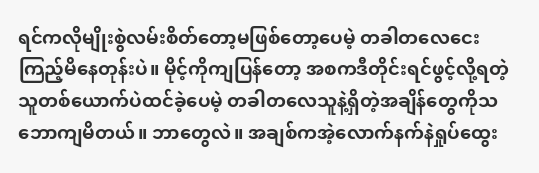ရင်ကလိုမျိုးစွဲလမ်းစိတ်တော့မဖြစ်တော့ပေမဲ့ တခါတလေငေးကြည့်မိနေတုန်းပဲ။ မိုင့်ကိုကျပြန်တော့ အစကဒီတိုင်းရင်ဖွင့်လို့ရတဲ့သူတစ်ယောက်ပဲထင်ခဲ့ပေမဲ့ တခါတလေသူနဲ့ရှိတဲ့အချိန်တွေကိုသဘောကျမိတယ်။ ဘာတွေလဲ။ အချစ်ကအဲ့လောက်နက်နဲရှုပ်ထွေး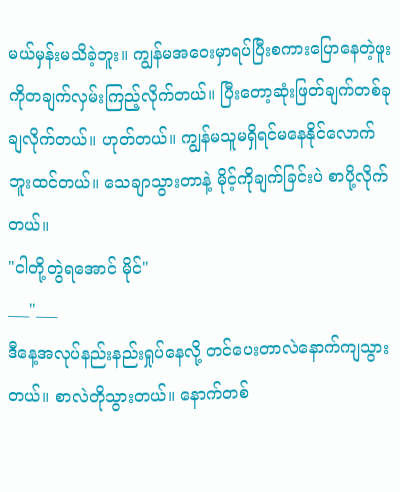မယ်မှန်းမသိခဲ့ဘူး။ ကျွန်မအဝေးမှာရပ်ပြီးစကားပြောနေတဲ့ဖူးကိုတချက်လှမ်းကြည့်လိုက်တယ်။ ပြီးတော့ဆုံးဖြတ်ချက်တစ်ခုချလိုက်တယ်။ ဟုတ်တယ်။ ကျွန်မသူမရှိရင်မနေနိုင်လောက်ဘူးထင်တယ်။ သေချာသွားတာနဲ့ မိုင့်ကိုချက်ခြင်းပဲ စာပို့လိုက်တယ်။
"ငါတို့တွဲရအောင် မိုင်"
___"___
ဒီနေ့အလုပ်နည်းနည်းရှုပ်နေလို့ တင်ပေးတာလဲနောက်ကျသွားတယ်။ စာလဲတိုသွားတယ်။ နောက်တစ်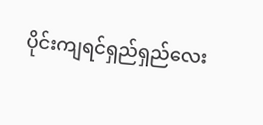ပိုင်းကျရင်ရှည်ရှည်လေး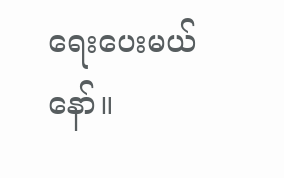ရေးပေးမယ်နော်။